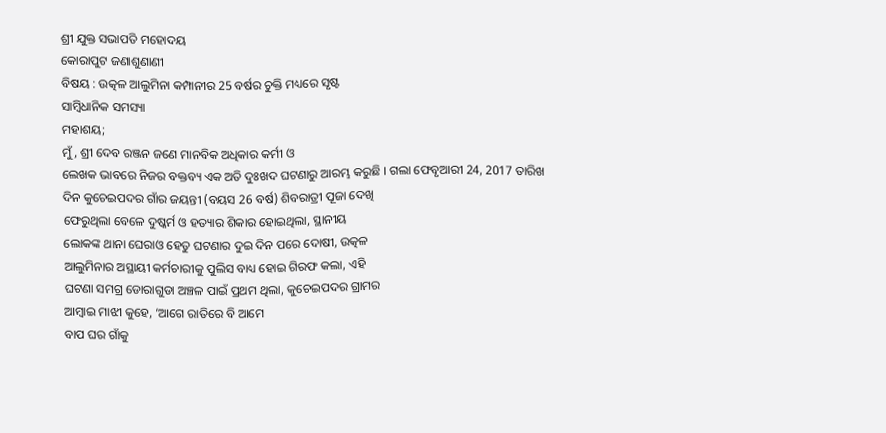ଶ୍ରୀ ଯୁକ୍ତ ସଭାପତି ମହୋଦୟ
କୋରାପୁଟ ଜଣାଶୁଣାଣୀ
ବିଷୟ : ଉତ୍କଳ ଆଲୁମିନା କମ୍ପାନୀର 25 ବର୍ଷର ଚୁକ୍ତି ମଧ୍ୟରେ ସୃଷ୍ଟ
ସାମ୍ବିଧାନିକ ସମସ୍ୟା
ମହାଶୟ;
ମୁଁ, ଶ୍ରୀ ଦେବ ରଞ୍ଜନ ଜଣେ ମାନବିକ ଅଧିକାର କର୍ମୀ ଓ
ଲେଖକ ଭାବରେ ନିଜର ବକ୍ତବ୍ୟ ଏକ ଅତି ଦୁଃଖଦ ଘଟଣାରୁ ଆରମ୍ଭ କରୁଛି । ଗଲା ଫେବୃଆରୀ 24, 2017 ତାରିଖ ଦିନ କୁଚେଇପଦର ଗାଁର ଜୟନ୍ତୀ (ବୟସ 26 ବର୍ଷ) ଶିବରାତ୍ରୀ ପୂଜା ଦେଖି
ଫେରୁଥିଲା ବେଳେ ଦୁଷ୍କର୍ମ ଓ ହତ୍ୟାର ଶିକାର ହୋଇଥିଲା, ସ୍ଥାନୀୟ
ଲୋକଙ୍କ ଥାନା ଘେରାଓ ହେତୁ ଘଟଣାର ଦୁଇ ଦିନ ପରେ ଦୋଷୀ, ଉତ୍କଳ
ଆଲୁମିନାର ଅସ୍ଥାୟୀ କର୍ମଚାରୀକୁ ପୁଲିସ ବାଧ୍ୟ ହୋଇ ଗିରଫ କଲା, ଏହି
ଘଟଣା ସମଗ୍ର ଡୋରାଗୁଡା ଅଞ୍ଚଳ ପାଇଁ ପ୍ରଥମ ଥିଲା, କୁଚେଇପଦର ଗ୍ରାମର
ଆମ୍ବାଇ ମାଝୀ କୁହେ, ‘ଆଗେ ରାତିରେ ବି ଆମେ
ବାପ ଘର ଗାଁକୁ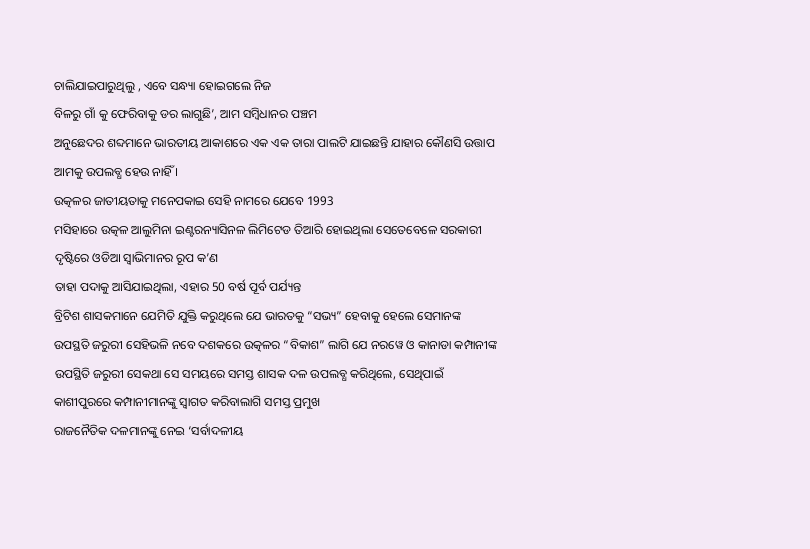ଚାଲିଯାଇପାରୁଥିଲୁ , ଏବେ ସନ୍ଧ୍ୟା ହୋଇଗଲେ ନିଜ
ବିଳରୁ ଗାଁ କୁ ଫେରିବାକୁ ଡର ଲାଗୁଛି’, ଆମ ସମ୍ବିଧାନର ପଞ୍ଚମ
ଅନୁଛେଦର ଶବ୍ଦମାନେ ଭାରତୀୟ ଆକାଶରେ ଏକ ଏକ ତାରା ପାଲଟି ଯାଇଛନ୍ତି ଯାହାର କୌଣସି ଉତ୍ତାପ
ଆମକୁ ଉପଲବ୍ଧ ହେଉ ନାହିଁ ।
ଉତ୍କଳର ଜାତୀୟତାକୁ ମନେପକାଇ ସେହି ନାମରେ ଯେବେ 1993
ମସିହାରେ ଉତ୍କଳ ଆଲୁମିନା ଇଣ୍ଟରନ୍ୟାସିନଳ ଲିମିଟେଡ ତିଆରି ହୋଇଥିଲା ସେତେବେଳେ ସରକାରୀ
ଦୃଷ୍ଟିରେ ଓଡିଆ ସ୍ଵାଭିମାନର ରୂପ କ’ଣ
ତାହା ପଦାକୁ ଆସିଯାଇଥିଲା, ଏହାର 50 ବର୍ଷ ପୂର୍ବ ପର୍ଯ୍ୟନ୍ତ
ବ୍ରିଟିଶ ଶାସକମାନେ ଯେମିତି ଯୁକ୍ତି କରୁଥିଲେ ଯେ ଭାରତକୁ “ସଭ୍ୟ” ହେବାକୁ ହେଲେ ସେମାନଙ୍କ
ଉପସ୍ଥତି ଜରୁରୀ ସେହିଭଳି ନବେ ଦଶକରେ ଉତ୍କଳର “ବିକାଶ” ଲାଗି ଯେ ନରୱେ ଓ କାନାଡା କମ୍ପାନୀଙ୍କ
ଉପସ୍ଥିତି ଜରୁରୀ ସେକଥା ସେ ସମୟରେ ସମସ୍ତ ଶାସକ ଦଳ ଉପଲବ୍ଧ କରିଥିଲେ, ସେଥିପାଇଁ କାଶୀପୁରରେ କମ୍ପାନୀମାନଙ୍କୁ ସ୍ଵାଗତ କରିବାଲାଗି ସମସ୍ତ ପ୍ରମୁଖ
ରାଜନୈତିକ ଦଳମାନଙ୍କୁ ନେଇ ‘ସର୍ବାଦଳୀୟ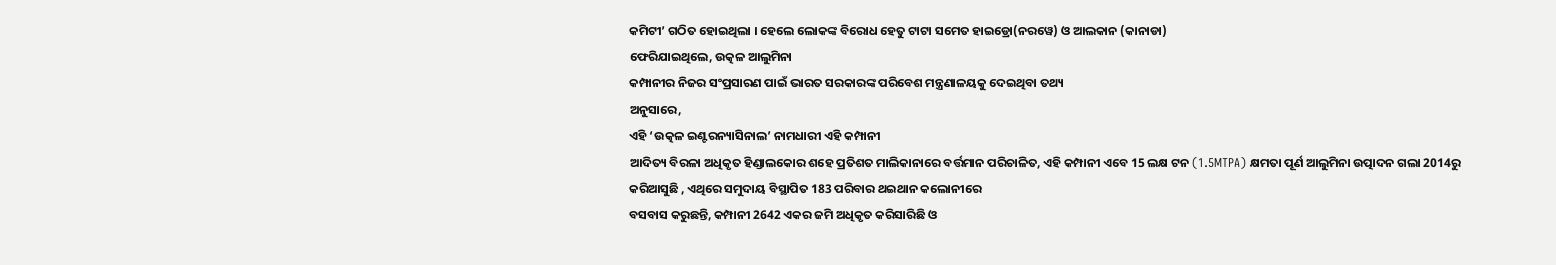କମିଟୀ’ ଗଠିତ ହୋଇଥିଲା । ହେଲେ ଲୋକଙ୍କ ବିରୋଧ ହେତୁ ଟାଟା ସମେତ ହାଇଡ୍ରୋ(ନରୱେ) ଓ ଆଲକାନ (କାନାଡା)
ଫେରିଯାଇଥିଲେ, ଉତ୍କଳ ଆଲୁମିନା
କମ୍ପାନୀର ନିଜର ସଂପ୍ରସାରଣ ପାଇଁ ଭାରତ ସରକାରଙ୍କ ପରିବେଶ ମନ୍ତ୍ରଣାଳୟକୁ ଦେଇଥିବା ତଥ୍ୟ
ଅନୁସାରେ,
ଏହି ‘ଉତ୍କଳ ଇଣ୍ଟରନ୍ୟାସିନାଲ’ ନାମଧାରୀ ଏହି କମ୍ପାନୀ
ଆଦିତ୍ୟ ବିରଳା ଅଧିକୃତ ହିଣ୍ଡାଲକୋର ଶହେ ପ୍ରତିଶତ ମାଲିକାନାରେ ବର୍ତ୍ତମାନ ପରିଚାଳିତ, ଏହି କମ୍ପାନୀ ଏବେ 15 ଲକ୍ଷ ଟନ (1.5MTPA) କ୍ଷମତା ପୂର୍ଣ ଆଲୁମିନା ଉତ୍ପାଦନ ଗଲା 2014ରୁ
କରିଆସୁଛି , ଏଥିରେ ସମୁଦାୟ ବିସ୍ଥାପିତ 183 ପରିବାର ଥଇଥାନ କଲୋନୀରେ
ବସବାସ କରୁଛନ୍ତି, କମ୍ପାନୀ 2642 ଏକର ଜମି ଅଧିକୃତ କରିସାରିଛି ଓ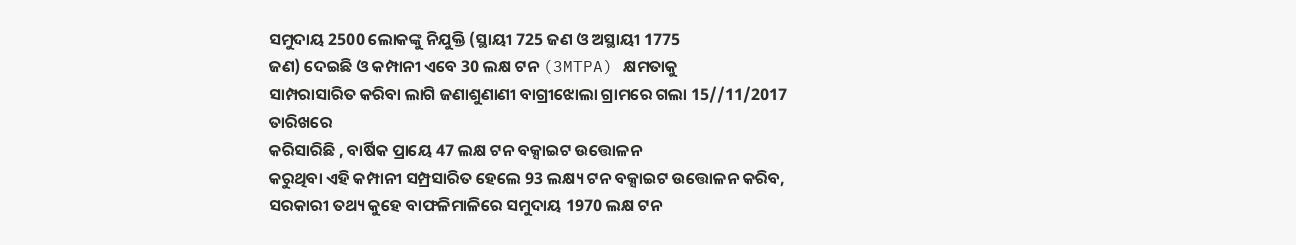ସମୁଦାୟ 2500 ଲୋକଙ୍କୁ ନିଯୁକ୍ତି (ସ୍ଥାୟୀ 725 ଜଣ ଓ ଅସ୍ଥାୟୀ 1775
ଜଣ) ଦେଇଛି ଓ କମ୍ପାନୀ ଏବେ 30 ଲକ୍ଷ ଟନ (3MTPA) କ୍ଷମତାକୁ
ସାମ୍ପରାସାରିତ କରିବା ଲାଗି ଜଣାଶୁଣାଣୀ ବାଗ୍ରୀଝୋଲା ଗ୍ରାମରେ ଗଲା 15//11/2017 ତାରିଖରେ
କରିସାରିଛି , ବାର୍ଷିକ ପ୍ରାୟେ 47 ଲକ୍ଷ ଟନ ବକ୍ସାଇଟ ଉତ୍ତୋଳନ
କରୁଥିବା ଏହି କମ୍ପାନୀ ସମ୍ପ୍ରସାରିତ ହେଲେ 93 ଲକ୍ଷ୍ୟ ଟନ ବକ୍ସାଇଟ ଉତ୍ତୋଳନ କରିବ, ସରକାରୀ ତଥ୍ୟ କୁହେ ବାଫଳିମାଳିରେ ସମୁଦାୟ 1970 ଲକ୍ଷ ଟନ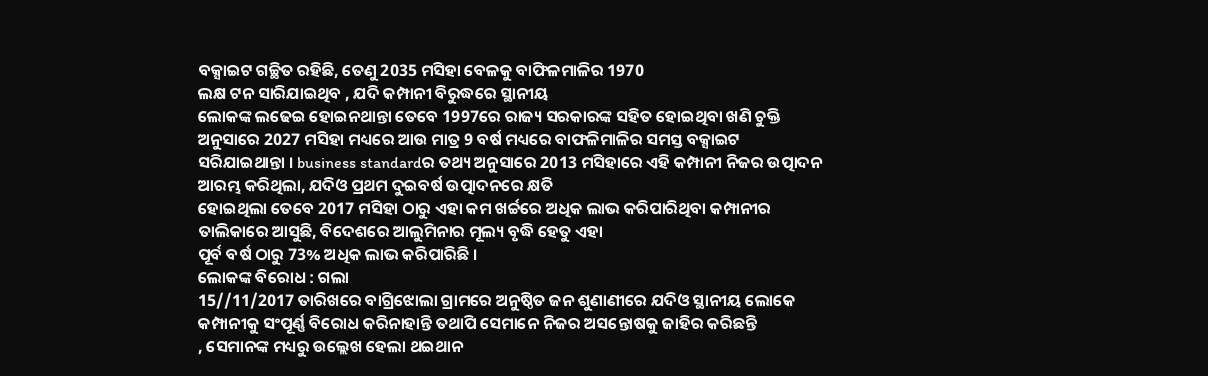ବକ୍ସାଇଟ ଗଚ୍ଛିତ ରହିଛି, ତେଣୁ 2035 ମସିହା ବେଳକୁ ବାଫିଳମାଳିର 1970
ଲକ୍ଷ ଟନ ସାରିଯାଇଥିବ , ଯଦି କମ୍ପାନୀ ବିରୁଦ୍ଧରେ ସ୍ଥାନୀୟ
ଲୋକଙ୍କ ଲଢେଇ ହୋଇନଥାନ୍ତା ତେବେ 1997ରେ ରାଜ୍ୟ ସରକାରଙ୍କ ସହିତ ହୋଇଥିବା ଖଣି ଚୁକ୍ତି
ଅନୁସାରେ 2027 ମସିହା ମଧ୍ୟରେ ଆଉ ମାତ୍ର 9 ବର୍ଷ ମଧ୍ୟରେ ବାଫଳିମାଳିର ସମସ୍ତ ବକ୍ସାଇଟ
ସରିଯାଇଥାନ୍ତା । business standardର ତଥ୍ୟ ଅନୁସାରେ 2013 ମସିହାରେ ଏହି କମ୍ପାନୀ ନିଜର ଉତ୍ପାଦନ ଆରମ୍ଭ କରିଥିଲା, ଯଦିଓ ପ୍ରଥମ ଦୁଇବର୍ଷ ଉତ୍ପାଦନରେ କ୍ଷତି
ହୋଇଥିଲା ତେବେ 2017 ମସିହା ଠାରୁ ଏହା କମ ଖର୍ଚ୍ଚରେ ଅଧିକ ଲାଭ କରିପାରିଥିବା କମ୍ପାନୀର
ତାଲିକାରେ ଆସୁଛି, ବିଦେଶରେ ଆଲୁମିନାର ମୂଲ୍ୟ ବୃଦ୍ଧି ହେତୁ ଏହା
ପୂର୍ବ ବର୍ଷ ଠାରୁ 73% ଅଧିକ ଲାଭ କରିପାରିଛି ।
ଲୋକଙ୍କ ବିରୋଧ : ଗଲା
15//11/2017 ତାରିଖରେ ବାଗ୍ରିଝୋଲା ଗ୍ରାମରେ ଅନୁଷ୍ଠିତ ଜନ ଶୁଣାଣୀରେ ଯଦିଓ ସ୍ଥାନୀୟ ଲୋକେ
କମ୍ପାନୀକୁ ସଂପୂର୍ଣ୍ଣ ବିରୋଧ କରିନାହାନ୍ତି ତଥାପି ସେମାନେ ନିଜର ଅସନ୍ତୋଷକୁ ଜାହିର କରିଛନ୍ତି
, ସେମାନଙ୍କ ମଧ୍ୟରୁ ଉଲ୍ଲେଖ ହେଲା ଥଇଥାନ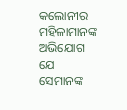କଲୋନୀର
ମହିଳାମାନଙ୍କ ଅଭିଯୋଗ ଯେ ସେମାନଙ୍କ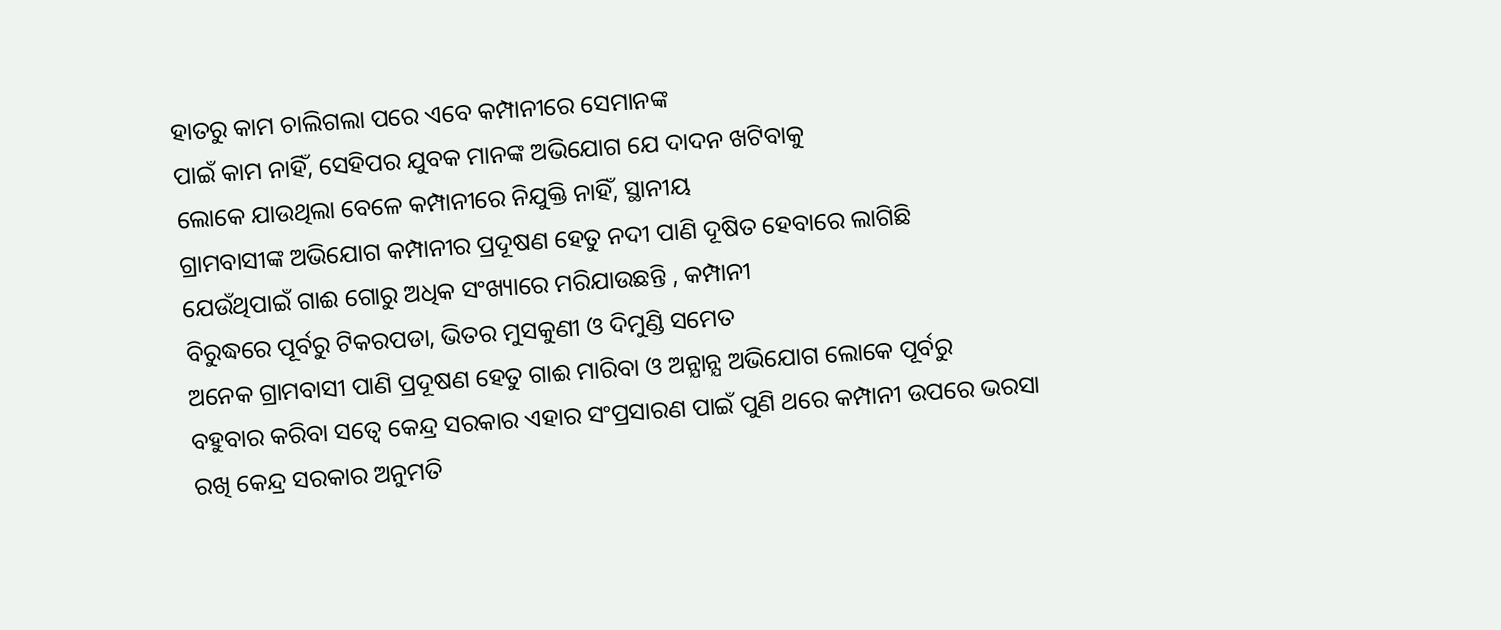ହାତରୁ କାମ ଚାଲିଗଲା ପରେ ଏବେ କମ୍ପାନୀରେ ସେମାନଙ୍କ
ପାଇଁ କାମ ନାହିଁ, ସେହିପର ଯୁବକ ମାନଙ୍କ ଅଭିଯୋଗ ଯେ ଦାଦନ ଖଟିବାକୁ
ଲୋକେ ଯାଉଥିଲା ବେଳେ କମ୍ପାନୀରେ ନିଯୁକ୍ତି ନାହିଁ, ସ୍ଥାନୀୟ
ଗ୍ରାମବାସୀଙ୍କ ଅଭିଯୋଗ କମ୍ପାନୀର ପ୍ରଦୂଷଣ ହେତୁ ନଦୀ ପାଣି ଦୂଷିତ ହେବାରେ ଲାଗିଛି
ଯେଉଁଥିପାଇଁ ଗାଈ ଗୋରୁ ଅଧିକ ସଂଖ୍ୟାରେ ମରିଯାଉଛନ୍ତି , କମ୍ପାନୀ
ବିରୁଦ୍ଧରେ ପୂର୍ବରୁ ଟିକରପଡା, ଭିତର ମୁସକୁଣୀ ଓ ଦିମୁଣ୍ଡି ସମେତ
ଅନେକ ଗ୍ରାମବାସୀ ପାଣି ପ୍ରଦୂଷଣ ହେତୁ ଗାଈ ମାରିବା ଓ ଅନ୍ଯାନ୍ଯ ଅଭିଯୋଗ ଲୋକେ ପୂର୍ବରୁ
ବହୁବାର କରିବା ସତ୍ବେ କେନ୍ଦ୍ର ସରକାର ଏହାର ସଂପ୍ରସାରଣ ପାଇଁ ପୁଣି ଥରେ କମ୍ପାନୀ ଉପରେ ଭରସା
ରଖି କେନ୍ଦ୍ର ସରକାର ଅନୁମତି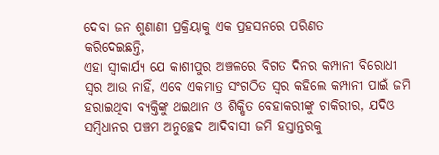ଦେବା ଜନ ଶୁଣାଣୀ ପ୍ରକ୍ରିୟାକୁ ଏକ ପ୍ରହସନରେ ପରିଣତ
କରିଦେଇଛନ୍ତି,
ଏହା ସ୍ଵୀକାର୍ଯ୍ୟ ଯେ କାଶୀପୁର ଅଞ୍ଚଳରେ ବିଗତ ଦିନର କମ୍ପାନୀ ବିରୋଧୀ ସ୍ଵର ଆଉ ନାହିଁ, ଏବେ ଏକମାତ୍ର ସଂଗଠିତ ସ୍ଵର କହିଲେ କମ୍ପାନୀ ପାଇଁ ଜମି ହରାଇଥିବା ବ୍ୟକ୍ତିଙ୍କୁ ଥଇଥାନ ଓ ଶିକ୍ଷିତ ବେହାକରୀଙ୍କୁ ଚାକିରୀର, ଯଦିଓ ସମ୍ବିଧାନର ପଞ୍ଚମ ଅନୁଚ୍ଛେଦ ଆଦିବାସୀ ଜମି ହସ୍ତାନ୍ତରକୁ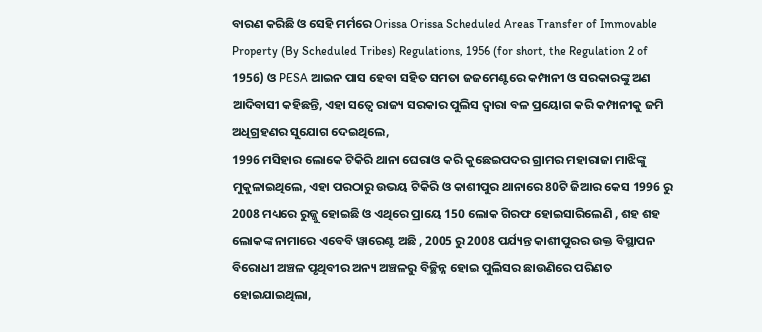ବାରଣ କରିଛି ଓ ସେହି ମର୍ମରେ Orissa Orissa Scheduled Areas Transfer of Immovable Property (By Scheduled Tribes) Regulations, 1956 (for short, the Regulation 2 of 1956) ଓ PESA ଆଇନ ପାସ ହେବା ସହିତ ସମତା ଜଜମେଣ୍ଟରେ କମ୍ପାନୀ ଓ ସରକାରଙ୍କୁ ଅଣ ଆଦିବାସୀ କହିଛନ୍ତି, ଏହା ସତ୍ବେ ରାଜ୍ୟ ସରକାର ପୁଲିସ ଦ୍ଵାରା ବଳ ପ୍ରୟୋଗ କରି କମ୍ପାନୀକୁ ଜମି ଅଧିଗ୍ରହଣର ସୁଯୋଗ ଦେଇଥିଲେ,
1996 ମସିହାର ଲୋକେ ଟିକିରି ଥାନା ଘେରାଓ କରି କୁଛେଇପଦର ଗ୍ରାମର ମହାରାଜା ମାଝିଙ୍କୁ ମୁକୁଳାଇଥିଲେ, ଏହା ପରଠାରୁ ଉଭୟ ଟିକିରି ଓ କାଶୀପୁର ଥାନାରେ 80ଟି ଜିଆର କେସ 1996 ରୁ 2008 ମଧ୍ୟରେ ରୁଜ୍ଜୁ ହୋଇଛି ଓ ଏଥିରେ ପ୍ରାୟେ 150 ଲୋକ ଗିରଫ ହୋଇସାରିଲେଣି , ଶହ ଶହ ଲୋକଙ୍କ ନାମାରେ ଏବେବି ୱାରେଣ୍ଟ ଅଛି , 2005 ରୁ 2008 ପର୍ଯ୍ୟନ୍ତ କାଶୀପୁରର ଉକ୍ତ ବିସ୍ଥାପନ ବିରୋଧୀ ଅଞ୍ଚଳ ପୃଥିବୀର ଅନ୍ୟ ଅଞ୍ଚଳରୁ ବିଚ୍ଛିନ୍ନ ହୋଇ ପୁଲିସର ଛାଉଣିରେ ପରିଣତ ହୋଇଯାଇଥିଲା,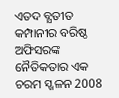ଏତଦ ବ୍ଯତୀତ କମ୍ପାନୀର ବରିଷ୍ଠ ଅଫିସରଙ୍କ ନୈତିକତାର ଏକ ଚରମ ସ୍ଖଳନ 2008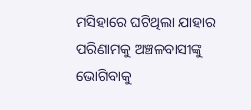ମସିହାରେ ଘଟିଥିଲା ଯାହାର ପରିଣାମକୁ ଅଞ୍ଚଳବାସୀଙ୍କୁ ଭୋଗିବାକୁ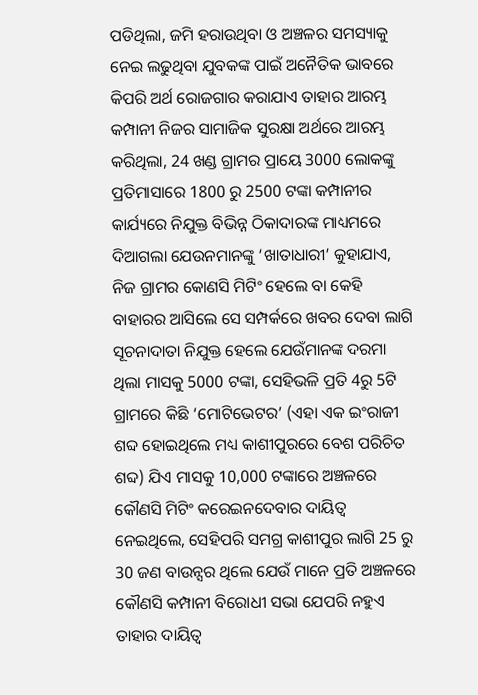ପଡିଥିଲା, ଜମି ହରାଉଥିବା ଓ ଅଞ୍ଚଳର ସମସ୍ୟାକୁ ନେଇ ଲଢୁଥିବା ଯୁବକଙ୍କ ପାଇଁ ଅନୈତିକ ଭାବରେ କିପରି ଅର୍ଥ ରୋଜଗାର କରାଯାଏ ତାହାର ଆରମ୍ଭ କମ୍ପାନୀ ନିଜର ସାମାଜିକ ସୁରକ୍ଷା ଅର୍ଥରେ ଆରମ୍ଭ କରିଥିଲା, 24 ଖଣ୍ଡ ଗ୍ରାମର ପ୍ରାୟେ 3000 ଲୋକଙ୍କୁ ପ୍ରତିମାସାରେ 1800 ରୁ 2500 ଟଙ୍କା କମ୍ପାନୀର କାର୍ଯ୍ୟରେ ନିଯୁକ୍ତ ବିଭିନ୍ନ ଠିକାଦାରଙ୍କ ମାଧ୍ୟମରେ ଦିଆଗଲା ଯେଉନମାନଙ୍କୁ ‘ଖାତାଧାରୀ’ କୁହାଯାଏ, ନିଜ ଗ୍ରାମର କୋଣସି ମିଟିଂ ହେଲେ ବା କେହି ବାହାରର ଆସିଲେ ସେ ସମ୍ପର୍କରେ ଖବର ଦେବା ଲାଗି ସୂଚନାଦାତା ନିଯୁକ୍ତ ହେଲେ ଯେଉଁମାନଙ୍କ ଦରମା ଥିଲା ମାସକୁ 5000 ଟଙ୍କା, ସେହିଭଳି ପ୍ରତି 4ରୁ 5ଟି ଗ୍ରାମରେ କିଛି ‘ମୋଟିଭେଟର’ (ଏହା ଏକ ଇଂରାଜୀ ଶବ୍ଦ ହୋଇଥିଲେ ମଧ୍ୟ କାଶୀପୁରରେ ବେଶ ପରିଚିତ ଶବ୍ଦ) ଯିଏ ମାସକୁ 10,000 ଟଙ୍କାରେ ଅଞ୍ଚଳରେ କୌଣସି ମିଟିଂ କରେଇନଦେବାର ଦାୟିତ୍ଵ ନେଇଥିଲେ, ସେହିପରି ସମଗ୍ର କାଶୀପୁର ଲାଗି 25 ରୁ 30 ଜଣ ବାଉନ୍ସର ଥିଲେ ଯେଉଁ ମାନେ ପ୍ରତି ଅଞ୍ଚଳରେ କୌଣସି କମ୍ପାନୀ ବିରୋଧୀ ସଭା ଯେପରି ନହୁଏ ତାହାର ଦାୟିତ୍ଵ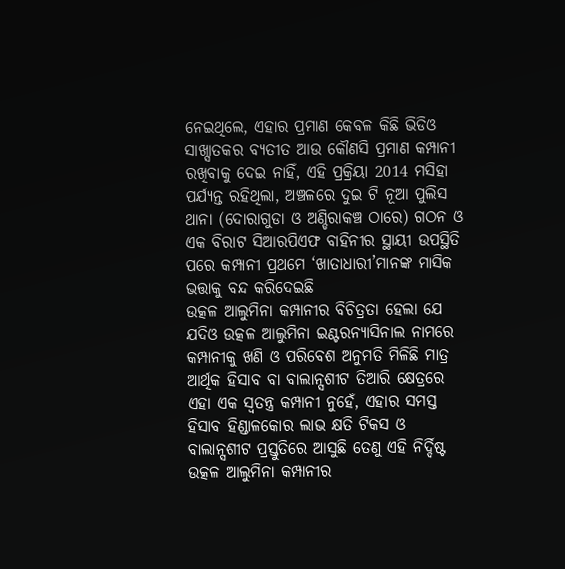ନେଇଥିଲେ, ଏହାର ପ୍ରମାଣ କେବଳ କିଛି ଭିଡିଓ ସାଖ୍ସାତକର ବ୍ଯତୀତ ଆଉ କୌଣସି ପ୍ରମାଣ କମ୍ପାନୀ ରଖିବାକୁ ଦେଇ ନାହିଁ, ଏହି ପ୍ରକ୍ରିୟା 2014 ମସିହା ପର୍ଯ୍ୟନ୍ତ ରହିଥିଲା, ଅଞ୍ଚଳରେ ଦୁଇ ଟି ନୂଆ ପୁଲିସ ଥାନା (ଦୋରାଗୁଡା ଓ ଅଣ୍ଡିରାକଞ୍ଚ ଠାରେ) ଗଠନ ଓ ଏକ ବିରାଟ ସିଆରପିଏଫ ବାହିନୀର ସ୍ଥାୟୀ ଉପସ୍ଥିତି ପରେ କମ୍ପାନୀ ପ୍ରଥମେ ‘ଖାତାଧାରୀ’ମାନଙ୍କ ମାସିକ ଭତ୍ତାକୁ ବନ୍ଦ କରିଦେଇଛି
ଉତ୍କଳ ଆଲୁମିନା କମ୍ପାନୀର ବିଚିତ୍ରତା ହେଲା ଯେ ଯଦିଓ ଉତ୍କଳ ଆଲୁମିନା ଇଣ୍ଟରନ୍ୟାସିନାଲ ନାମରେ କମ୍ପାନୀକୁ ଖଣି ଓ ପରିବେଶ ଅନୁମତି ମିଳିଛି ମାତ୍ର ଆର୍ଥିକ ହିସାବ ବା ବାଲାନ୍ସଶୀଟ ତିଆରି କ୍ଷେତ୍ରରେ ଏହା ଏକ ସ୍ଵତନ୍ତ୍ର କମ୍ପାନୀ ନୁହେଁ, ଏହାର ସମସ୍ତ ହିସାବ ହିଣ୍ଡାଳକୋର ଲାଭ କ୍ଷତି ଟିକସ ଓ ବାଲାନ୍ସଶୀଟ ପ୍ରସ୍ତୁତିରେ ଆସୁଛି ତେଣୁ ଏହି ନିର୍ଦ୍ଦିଷ୍ଟ ଉତ୍କଳ ଆଲୁମିନା କମ୍ପାନୀର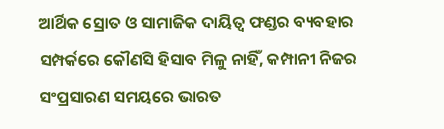ଆର୍ଥିକ ସ୍ରୋତ ଓ ସାମାଜିକ ଦାୟିତ୍ଵ ଫଣ୍ଡର ବ୍ୟବହାର ସମ୍ପର୍କରେ କୌଣସି ହିସାବ ମିଳୁ ନାହିଁ, କମ୍ପାନୀ ନିଜର ସଂପ୍ରସାରଣ ସମୟରେ ଭାରତ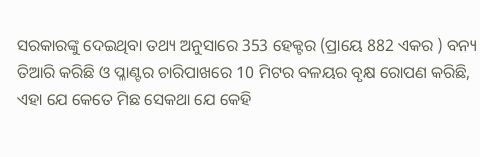ସରକାରଙ୍କୁ ଦେଇଥିବା ତଥ୍ୟ ଅନୁସାରେ 353 ହେକ୍ଟର (ପ୍ରାୟେ 882 ଏକର ) ବନ୍ୟ ତିଆରି କରିଛି ଓ ପ୍ଳାଣ୍ଟର ଚାରିପାଖରେ 10 ମିଟର ବଳୟର ବୃକ୍ଷ ରୋପଣ କରିଛି, ଏହା ଯେ କେତେ ମିଛ ସେକଥା ଯେ କେହି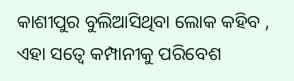କାଶୀପୁର ବୁଲିଆସିଥିବା ଲୋକ କହିବ , ଏହା ସତ୍ବେ କମ୍ପାନୀକୁ ପରିବେଶ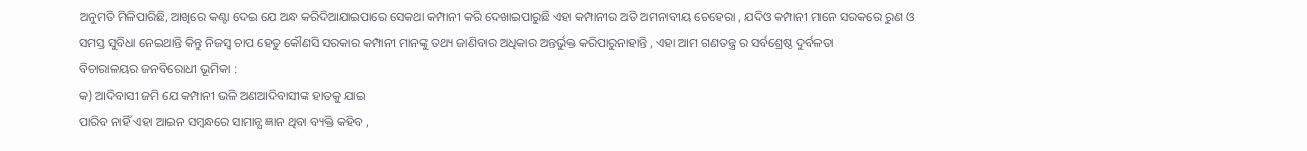ଅନୁମତି ମିଳିପାରିଛି, ଆଖିରେ କଣ୍ଟା ଦେଇ ଯେ ଅନ୍ଧ କରିଦିଆଯାଇପାରେ ସେକଥା କମ୍ପାନୀ କରି ଦେଖାଇପାରୁଛି ଏହା କମ୍ପାନୀର ଅତି ଅମନାବୀୟ ଚେହେରା , ଯଦିଓ କମ୍ପାନୀ ମାନେ ସରକରେ ରୁଣ ଓ ସମସ୍ତ ସୁବିଧା ନେଇଥାନ୍ତି କିନ୍ତୁ ନିଜସ୍ଵ ଚାପ ହେତୁ କୌଣସି ସରକାର କମ୍ପାନୀ ମାନଙ୍କୁ ତଥ୍ୟ ଜାଣିବାର ଅଧିକାର ଅନ୍ତର୍ଭୁକ୍ତ କରିପାରୁନାହାନ୍ତି , ଏହା ଆମ ଗଣତନ୍ତ୍ର ର ସର୍ବଶ୍ରେଷ୍ଠ ଦୁର୍ବଳତା
ବିଚାରାଳୟର ଜନବିରୋଧୀ ଭୂମିକା :
କ) ଆଦିବାସୀ ଜମି ଯେ କମ୍ପାନୀ ଭଳି ଅଣଆଦିବାସୀଙ୍କ ହାତକୁ ଯାଇ
ପାରିବ ନାହିଁ ଏହା ଆଇନ ସମ୍ବନ୍ଧରେ ସାମାନ୍ଯ ଜ୍ଞାନ ଥିବା ବ୍ୟକ୍ତି କହିବ ,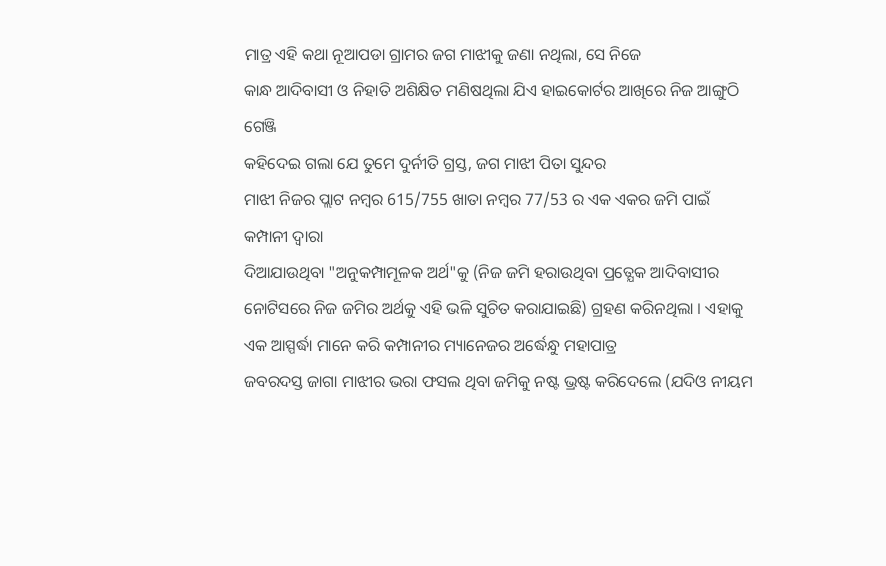ମାତ୍ର ଏହି କଥା ନୂଆପଡା ଗ୍ରାମର ଜଗ ମାଝୀକୁ ଜଣା ନଥିଲା, ସେ ନିଜେ
କାନ୍ଧ ଆଦିବାସୀ ଓ ନିହାତି ଅଶିକ୍ଷିତ ମଣିଷଥିଲା ଯିଏ ହାଇକୋର୍ଟର ଆଖିରେ ନିଜ ଆଙ୍ଗୁଠି ଗେଞ୍ଜି
କହିଦେଇ ଗଲା ଯେ ତୁମେ ଦୁର୍ନୀତି ଗ୍ରସ୍ତ, ଜଗ ମାଝୀ ପିତା ସୁନ୍ଦର
ମାଝୀ ନିଜର ପ୍ଲାଟ ନମ୍ବର 615/755 ଖାତା ନମ୍ବର 77/53 ର ଏକ ଏକର ଜମି ପାଇଁ କମ୍ପାନୀ ଦ୍ଵାରା
ଦିଆଯାଉଥିବା "ଅନୁକମ୍ପାମୂଳକ ଅର୍ଥ"କୁ (ନିଜ ଜମି ହରାଉଥିବା ପ୍ରତ୍ଯେକ ଆଦିବାସୀର
ନୋଟିସରେ ନିଜ ଜମିର ଅର୍ଥକୁ ଏହି ଭଳି ସୁଚିତ କରାଯାଇଛି) ଗ୍ରହଣ କରିନଥିଲା । ଏହାକୁ ଏକ ଆସ୍ପର୍ଦ୍ଧା ମାନେ କରି କମ୍ପାନୀର ମ୍ୟାନେଜର ଅର୍ଦ୍ଧେନ୍ଧୁ ମହାପାତ୍ର
ଜବରଦସ୍ତ ଜାଗା ମାଝୀର ଭରା ଫସଲ ଥିବା ଜମିକୁ ନଷ୍ଟ ଭ୍ରଷ୍ଟ କରିଦେଲେ (ଯଦିଓ ନୀୟମ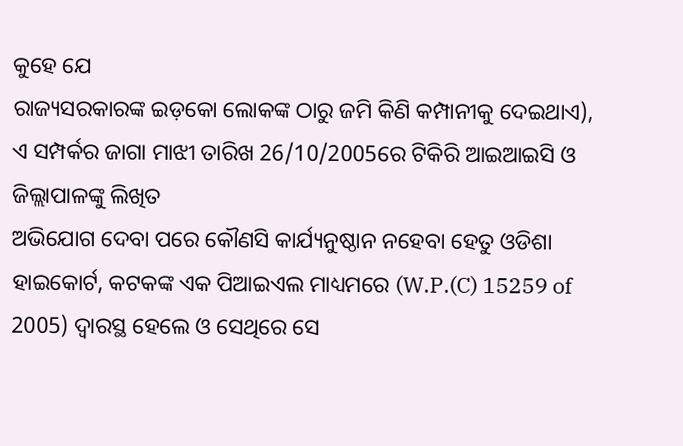କୁହେ ଯେ
ରାଜ୍ୟସରକାରଙ୍କ ଇଡ଼କୋ ଲୋକଙ୍କ ଠାରୁ ଜମି କିଣି କମ୍ପାନୀକୁ ଦେଇଥାଏ),
ଏ ସମ୍ପର୍କର ଜାଗା ମାଝୀ ତାରିଖ 26/10/2005ରେ ଟିକିରି ଆଇଆଇସି ଓ ଜିଲ୍ଲାପାଳଙ୍କୁ ଲିଖିତ
ଅଭିଯୋଗ ଦେବା ପରେ କୌଣସି କାର୍ଯ୍ୟନୁଷ୍ଠାନ ନହେବା ହେତୁ ଓଡିଶା ହାଇକୋର୍ଟ, କଟକଙ୍କ ଏକ ପିଆଇଏଲ ମାଧ୍ୟମରେ (W.P.(C) 15259 of 2005) ଦ୍ଵାରସ୍ଥ ହେଲେ ଓ ସେଥିରେ ସେ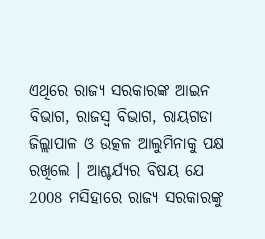ଏଥିରେ ରାଜ୍ୟ ସରକାରଙ୍କ ଆଇନ ବିଭାଗ, ରାଜସ୍ୱ ବିଭାଗ, ରାୟଗଡା ଜିଲ୍ଲାପାଳ ଓ ଉତ୍କଳ ଆଲୁମିନାକୁ ପକ୍ଷ
ରଖିଲେ । ଆଶ୍ଚର୍ଯ୍ୟର ବିଷୟ ଯେ 2008 ମସିହାରେ ରାଜ୍ୟ ସରକାରଙ୍କୁ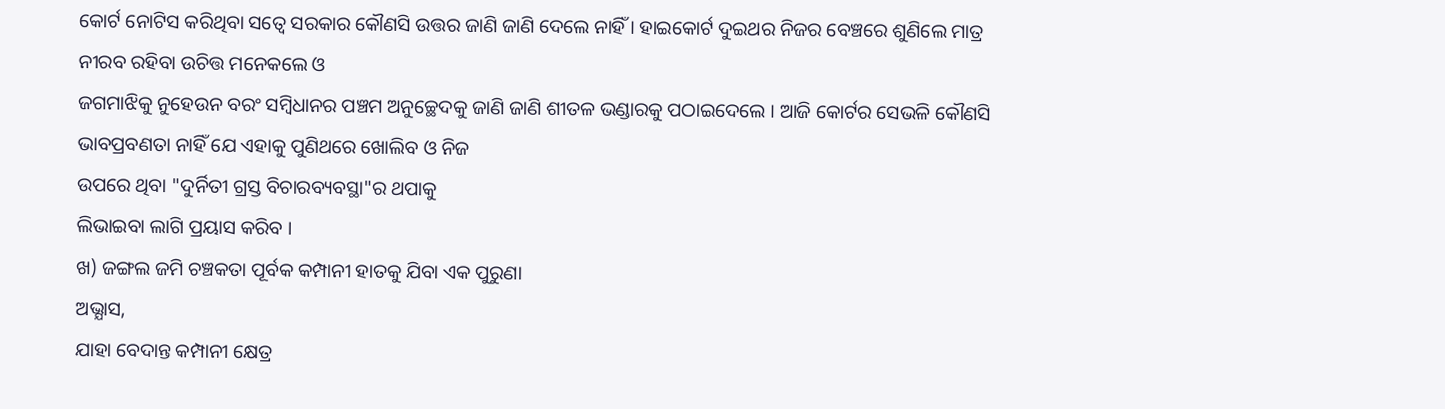କୋର୍ଟ ନୋଟିସ କରିଥିବା ସତ୍ବେ ସରକାର କୌଣସି ଉତ୍ତର ଜାଣି ଜାଣି ଦେଲେ ନାହିଁ । ହାଇକୋର୍ଟ ଦୁଇଥର ନିଜର ବେଞ୍ଚରେ ଶୁଣିଲେ ମାତ୍ର ନୀରବ ରହିବା ଉଚିତ୍ତ ମନେକଲେ ଓ
ଜଗମାଝିକୁ ନୁହେଉନ ବରଂ ସମ୍ବିଧାନର ପଞ୍ଚମ ଅନୁଚ୍ଛେଦକୁ ଜାଣି ଜାଣି ଶୀତଳ ଭଣ୍ଡାରକୁ ପଠାଇଦେଲେ । ଆଜି କୋର୍ଟର ସେଭଳି କୌଣସି ଭାବପ୍ରବଣତା ନାହିଁ ଯେ ଏହାକୁ ପୁଣିଥରେ ଖୋଲିବ ଓ ନିଜ
ଉପରେ ଥିବା "ଦୁର୍ନିତୀ ଗ୍ରସ୍ତ ବିଚାରବ୍ୟବସ୍ଥା"ର ଥପାକୁ
ଲିଭାଇବା ଲାଗି ପ୍ରୟାସ କରିବ ।
ଖ) ଜଙ୍ଗଲ ଜମି ଚଞ୍ଚକତା ପୂର୍ବକ କମ୍ପାନୀ ହାତକୁ ଯିବା ଏକ ପୁରୁଣା
ଅଭ୍ଯାସ,
ଯାହା ବେଦାନ୍ତ କମ୍ପାନୀ କ୍ଷେତ୍ର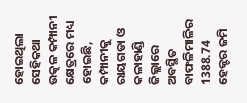ହୋଇଥିଲା ସେହିକଥା ଉତ୍କଳ କମ୍ପାନୀ କ୍ଷେତ୍ରରେ ମଧ୍ୟ ହୋଇଛି, କମ୍ପାନୀକୁ ରାୟଗଡା ଓ କଳାହାଣ୍ଡି ଜିଲ୍ଲାରେ ଅବସ୍ଥିତ ବାଫଳିମାଳିର 1388.74
ହେକ୍ଟର ଜମି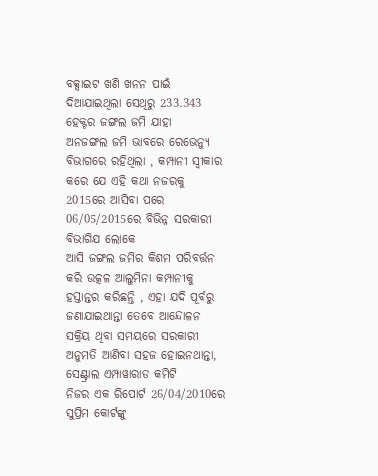ବକ୍ସାଇଟ ଖଣି ଖନନ ପାଇଁ ଦିଆଯାଇଥିଲା ସେଥିରୁ 233.343 ହେକ୍ଟର ଜଙ୍ଗଲ ଜମି ଯାହା
ଅନଜଙ୍ଗଲ ଜମି ଭାବରେ ରେଭେନ୍ୟୁ ବିଭାଗରେ ରହିଥିଲା , କମ୍ପାନୀ ସ୍ଵୀକାର
କରେ ଯେ ଏହି କଥା ନଜରକୁ 2015ରେ ଆସିବା ପରେ 06/05/2015ରେ ବିଭିନ୍ନ ସରକାରୀ ବିଭାଗିଯ ଲୋକେ
ଆସି ଜଙ୍ଗଲ ଜମିର କିଶମ ପରିବର୍ତ୍ତନ କରି ଉତ୍କଳ ଆଲୁମିନା କମ୍ପାନୀକୁ ହସ୍ତାନ୍ତର କରିଛନ୍ତି , ଏହା ଯଦି ପୂର୍ବରୁ ଜଣାଯାଇଥାନ୍ତା ତେବେ ଆନ୍ଦୋଳନ ସକ୍ରିୟ ଥିବା ସମୟରେ ସରକାରୀ
ଅନୁମତି ଆଣିବା ସହଜ ହୋଇନଥାନ୍ତା, ସେଣ୍ଟ୍ରାଲ ଏମ୍ପାୱାରାଡ କମିଟି
ନିଜର ଏକ ରିପୋର୍ଟ 26/04/2010ରେ ସୁପ୍ରିମ କୋର୍ଟଙ୍କୁ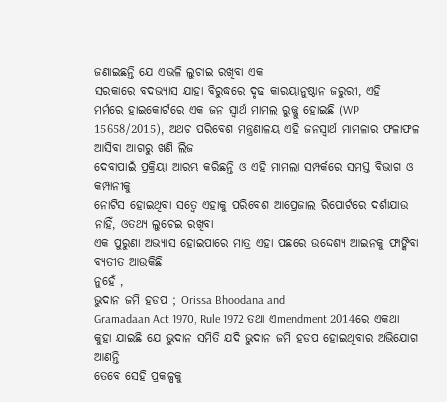ଜଣାଇଛନ୍ତି ଯେ ଏଭଳି ଲୁଚାଇ ରଖିବା ଏକ
ସରକାରେ ବଦଭ୍ୟାସ ଯାହା ବିରୁଦ୍ଧରେ ଦୃଢ କାରୟାନୁଷ୍ଠାନ ଜରୁରୀ, ଏହି
ମର୍ମରେ ହାଇକୋର୍ଟରେ ଏକ ଜନ ସ୍ଵାର୍ଥ ମାମଲ ରୁଜ୍ଜୁ ହୋଇଛି (WP 15658/2015), ଅଥଚ ପରିବେଶ ମନ୍ତ୍ରଣାଳୟ ଏହି ଜନସ୍ବାର୍ଥ ମାମଳାର ଫଳାଫଳ ଆସିବା ଆଗରୁ ଖଣି ଲିଜ
ଦେବାପାଇଁ ପ୍ରକ୍ରିୟା ଆରମ୍ଭ କରିଛନ୍ତି ଓ ଏହି ମାମଲା ସମ୍ପର୍କରେ ସମସ୍ତ ବିଭାଗ ଓ କମ୍ପାନୀକୁ
ନୋଟିସ ହୋଇଥିବା ସତ୍ବେ ଏହାକୁ ପରିବେଶ ଆପ୍ରେଜାଲ ରିପୋର୍ଟରେ ଦର୍ଶାଯାଉ ନାହିଁ, ଓତଥ୍ୟ ଲୁଚେଇ ରଖିବା
ଏକ ପୁରୁଣା ଅଭ୍ଯାସ ହୋଇପାରେ ମାତ୍ର ଏହା ପଛରେ ଉଦ୍ଦେଶ୍ୟ ଆଇନକୁ ଫାଙ୍କିବା ବ୍ଯତୀତ ଆଉକିଛି
ନୁହେଁ ,
ଭୁଦାନ ଜମି ହଡପ ; Orissa Bhoodana and
Gramadaan Act 1970, Rule 1972 ତଥା ଏmendment 2014ରେ ଏକଥା କୁହା ଯାଇଛି ଯେ ଭୁଦାନ ସମିତି ଯଦି ଭୁଦାନ ଜମି ହଡପ ହୋଇଥିବାର ଅଭିଯୋଗ ଆଣନ୍ତି
ତେବେ ସେହି ପ୍ରକଳ୍ପକୁ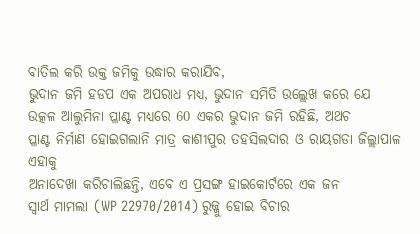ବାତିଲ କରି ଉକ୍ତ ଜମିକୁ ଉଦ୍ଧାର କରାଯିବ,
ଭୁଦାନ ଜମି ହଡପ ଏକ ଅପରାଧ ମଧ୍ୟ, ଭୁଦାନ ସମିତି ଉଲ୍ଲେଖ କରେ ଯେ
ଉତ୍କଳ ଆଲୁମିନା ପ୍ଳାଣ୍ଟ ମଧ୍ୟରେ 60 ଏକର ଭୁଦାନ ଜମି ରହିଛି, ଅଥଚ
ପ୍ଳାଣ୍ଟ ନିର୍ମାଣ ହୋଇଗଲାନି ମାତ୍ର କାଶୀପୁର ତହସିଲଦାର ଓ ରାୟଗଡା ଜିଲ୍ଲାପାଳ ଏହାକୁ
ଅନାଦେଖା କରିଚାଲିଛନ୍ତି, ଏବେ ଏ ପ୍ରସଙ୍ଗ ହାଇକୋର୍ଟରେ ଏକ ଜନ
ସ୍ଵାର୍ଥ ମାମଲା (WP 22970/2014) ରୁଜ୍ଜୁ ହୋଇ ବିଚାର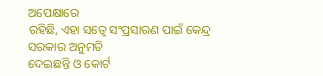ଅପେକ୍ଷାରେ
ରହିଛି, ଏହା ସତ୍ବେ ସଂପ୍ରସାରଣ ପାଇଁ କେନ୍ଦ୍ର ସରକାର ଅନୁମତି
ଦେଇଛନ୍ତି ଓ କୋର୍ଟ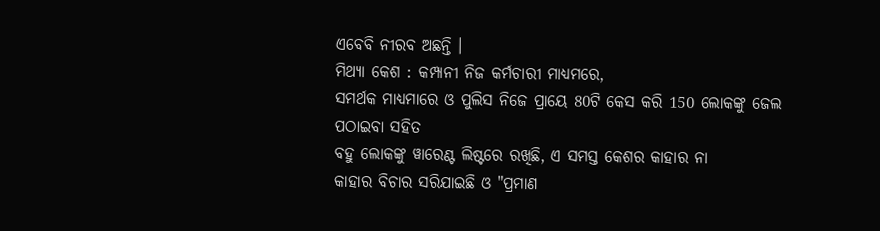ଏବେବି ନୀରବ ଅଛନ୍ତି ।
ମିଥ୍ୟା କେଶ : କମ୍ପାନୀ ନିଜ କର୍ମଚାରୀ ମାଧ୍ୟମରେ,
ସମର୍ଥକ ମାଧ୍ୟମାରେ ଓ ପୁଲିସ ନିଜେ ପ୍ରାୟେ 80ଟି କେସ କରି 150 ଲୋକଙ୍କୁ ଜେଲ ପଠାଇବା ସହିତ
ବହୁ ଲୋକଙ୍କୁ ୱାରେଣ୍ଟ ଲିଷ୍ଟରେ ରଖିଛି, ଏ ସମସ୍ତ କେଶର କାହାର ନା
କାହାର ବିଚାର ସରିଯାଇଛି ଓ "ପ୍ରମାଣ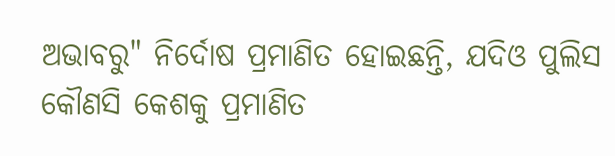ଅଭାବରୁ" ନିର୍ଦୋଷ ପ୍ରମାଣିତ ହୋଇଛନ୍ତି, ଯଦିଓ ପୁଲିସ କୌଣସି କେଶକୁ ପ୍ରମାଣିତ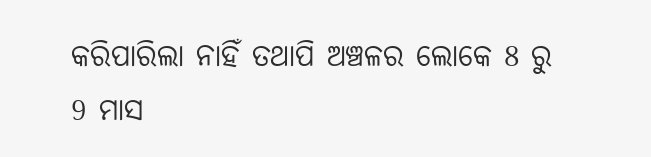କରିପାରିଲା ନାହିଁ ତଥାପି ଅଞ୍ଚଳର ଲୋକେ 8 ରୁ
9 ମାସ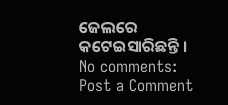ଜେଲରେ କଟେଇସାରିଛନ୍ତି ।
No comments:
Post a Comment